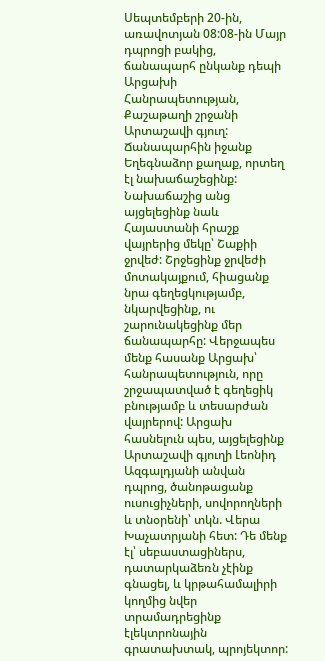Սեպտեմբերի 20-ին, առավոտյան 08:08-ին Մայր դպրոցի բակից, ճանապարհ ընկանք դեպի Արցախի Հանրապետության, Քաշաթաղի շրջանի Արտաշավի գյուղ: Ճանապարհին իջանք Եղեգնաձոր քաղաք, որտեղ էլ նախաճաշեցինք: Նախաճաշից անց այցելեցինք նաև Հայաստանի հրաշք վայրերից մեկը՝ Շաքիի ջրվեժ: Շրջեցինք ջրվեժի մոտակայքում, հիացանք նրա գեղեցկությամբ, նկարվեցինք, ու շարունակեցինք մեր ճանապարհը: Վերջապես մենք հասանք Արցախ՝ հանրապետություն, որը շրջապատված է գեղեցիկ բնությամբ և տեսարժան վայրերով: Արցախ հասնելուն պես, այցելեցինք Արտաշավի գյուղի Լեոնիդ Ազգալդյանի անվան դպրոց, ծանոթացանք ուսուցիչների, սովորողների և տնօրենի՝ տկն. Վերա Խաչատրյանի հետ: Դե մենք էլ՝ սեբաստացիներս, դատարկաձեռն չէինք գնացել, և կրթահամալիրի կողմից նվեր տրամադրեցինք էլեկտրոնային գրատախտակ, պրոյեկտոր: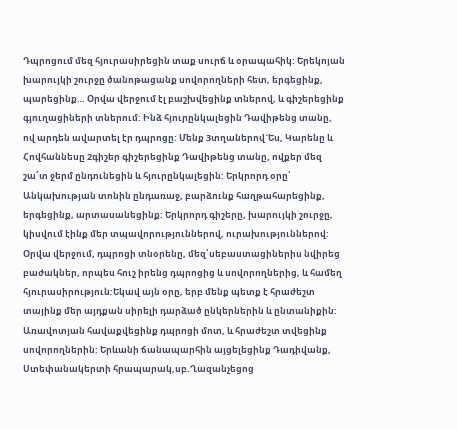Դպրոցում մեզ հյուրասիրեցին տաք սուրճ և օրապահիկ: Երեկոյան խարույկի շուրջը ծանոթացանք սովորողների հետ, երգեցինք, պարեցինք… Օրվա վերջում էլ բաշխվեցինք տներով, և գիշերեցինք գյուղացիների տներում: Ինձ հյուրընկալեցին Դավիթենց տանը, ով արդեն ավարտել էր դպրոցը: Մենք 3տղաներով`Ես, Կարենը և Հովհաննեսը 2գիշեր գիշերեցինք Դավիթենց տանը, ովքեր մեզ շա՜տ ջերմ ընդունեցին և հյուրընկալեցին: Երկրորդ օրը՝ Անկախության տոնին ընդառաջ, բարձունք հաղթահարեցինք, երգեցինք, արտասանեցինք: Երկրորդ գիշերը, խարույկի շուրջը, կիսվում էինք մեր տպավորություններով, ուրախություններով: Օրվա վերջում, դպրոցի տնօրենը, մեզ՝սեբաստացիներիս նվիրեց բաժակներ, որպես հուշ իրենց դպրոցից և սովորողներից, և համեղ հյուրասիրություն:Եկավ այն օրը, երբ մենք պետք է հրաժեշտ տայինք մեր այդքան սիրելի դարձած ընկերներին և ընտանիքին: Առավոտյան հավաքվեցինք դպրոցի մոտ, և հրաժեշտ տվեցինք սովորողներին: Երևանի ճանապարհին այցելեցինք Դադիվանք, Ստեփանակերտի հրապարակ,սբ.Ղազանչեցոց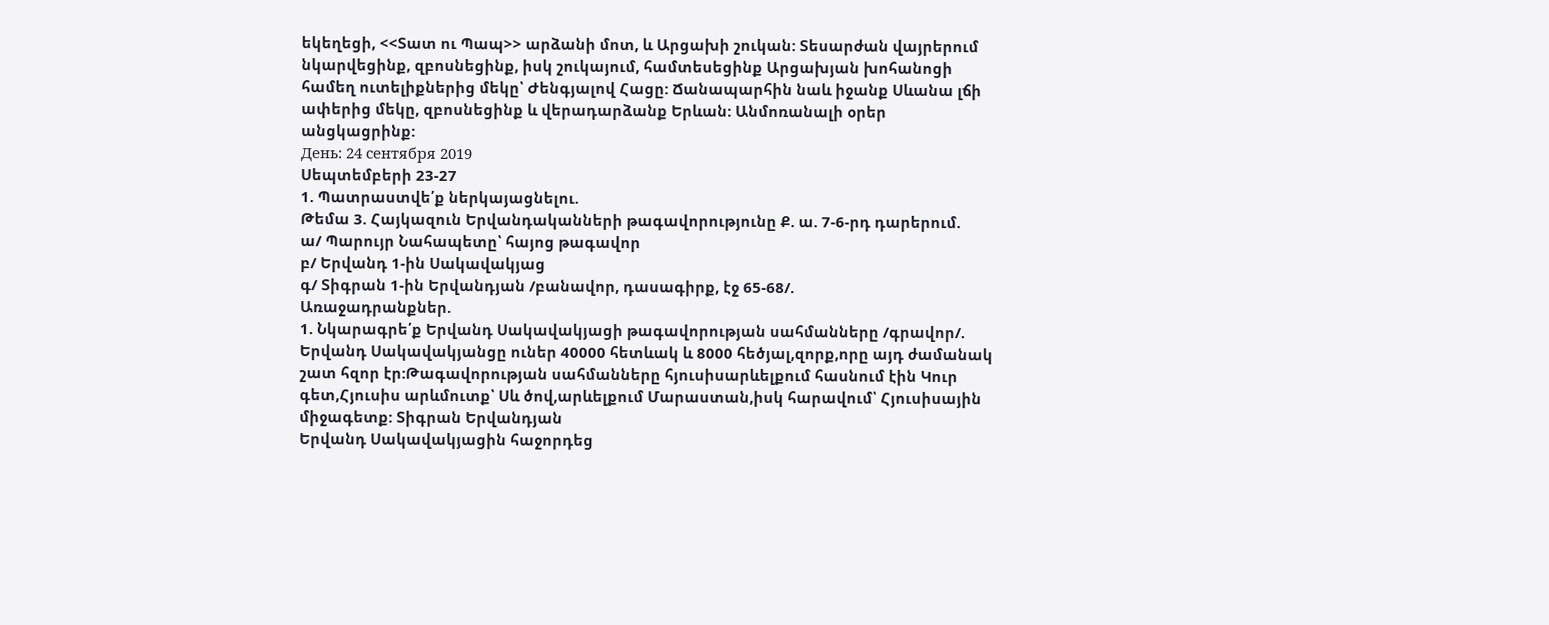եկեղեցի, <<Տատ ու Պապ>> արձանի մոտ, և Արցախի շուկան: Տեսարժան վայրերում նկարվեցինք, զբոսնեցինք, իսկ շուկայում, համտեսեցինք Արցախյան խոհանոցի համեղ ուտելիքներից մեկը՝ Ժենգյալով Հացը: Ճանապարհին նաև իջանք Սևանա լճի ափերից մեկը, զբոսնեցինք և վերադարձանք Երևան: Անմոռանալի օրեր անցկացրինք:
День: 24 сентября 2019
Սեպտեմբերի 23-27
1. Պատրաստվե՛ք ներկայացնելու.
Թեմա 3. Հայկազուն Երվանդականների թագավորությունը Ք. ա. 7-6-րդ դարերում.
ա/ Պարույր Նահապետը՝ հայոց թագավոր
բ/ Երվանդ 1-ին Սակավակյաց
գ/ Տիգրան 1-ին Երվանդյան /բանավոր, դասագիրք, էջ 65-68/.
Առաջադրանքներ.
1. Նկարագրե՛ք Երվանդ Սակավակյացի թագավորության սահմանները /գրավոր/.
Երվանդ Սակավակյանցը ուներ 40000 հետևակ և 8000 հեծյալ,զորք,որը այդ ժամանակ շատ հզոր էր:Թագավորության սահմանները հյուսիսարևելքում հասնում էին Կուր գետ,Հյուսիս արևմուտք՝ Սև ծով,արևելքում Մարաստան,իսկ հարավում՝ Հյուսիսային միջագետք: Տիգրան Երվանդյան
Երվանդ Սակավակյացին հաջորդեց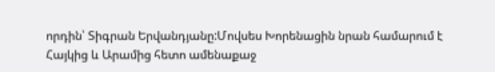որդին՝ Տիգրան Երվանդյանը:Մովսես Խորենացին նրան համարում է Հայկից և Արամից հետո ամենաքաջ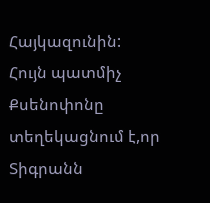Հայկազունին:
Հույն պատմիչ Քսենոփոնը տեղեկացնում է,որ Տիգրանն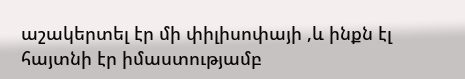աշակերտել էր մի փիլիսոփայի ,և ինքն էլ հայտնի էր իմաստությամբ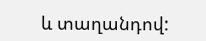և տաղանդով: